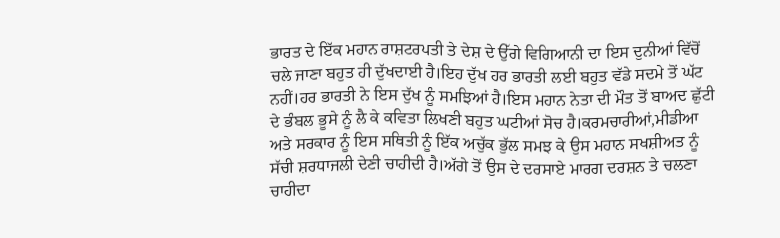ਭਾਰਤ ਦੇ ਇੱਕ ਮਹਾਨ ਰਾਸ਼ਟਰਪਤੀ ਤੇ ਦੇਸ਼ ਦੇ ਉੱਗੇ ਵਿਗਿਆਨੀ ਦਾ ਇਸ ਦੁਨੀਆਂ ਵਿੱਚੋਂ ਚਲੇ ਜਾਣਾ ਬਹੁਤ ਹੀ ਦੁੱਖਦਾਈ ਹੈ।ਇਹ ਦੁੱਖ ਹਰ ਭਾਰਤੀ ਲਈ ਬਹੁਤ ਵੱਡੇ ਸਦਮੇ ਤੋਂ ਘੱਟ ਨਹੀਂ।ਹਰ ਭਾਰਤੀ ਨੇ ਇਸ ਦੁੱਖ ਨੂੰ ਸਮਝਿਆਂ ਹੈ।ਇਸ ਮਹਾਨ ਨੇਤਾ ਦੀ ਮੌਤ ਤੋਂ ਬਾਅਦ ਛੁੱਟੀ ਦੇ ਭੰਬਲ ਭੂਸੇ ਨੂੰ ਲੈ ਕੇ ਕਵਿਤਾ ਲਿਖਣੀ ਬਹੁਤ ਘਟੀਆਂ ਸੋਚ ਹੈ।ਕਰਮਚਾਰੀਆਂ,ਮੀਡੀਆ ਅਤੇ ਸਰਕਾਰ ਨੂੰ ਇਸ ਸਥਿਤੀ ਨੂੰ ਇੱਕ ਅਚੁੱਕ ਭੁੱਲ ਸਮਝ ਕੇ ਉਸ ਮਹਾਨ ਸਖਸ਼ੀਅਤ ਨੂੰ ਸੱਚੀ ਸ਼ਰਧਾਜਲੀ ਦੇਣੀ ਚਾਹੀਦੀ ਹੈ।ਅੱਗੇ ਤੋਂ ਉਸ ਦੇ ਦਰਸਾਏ ਮਾਰਗ ਦਰਸ਼ਨ ਤੇ ਚਲਣਾ ਚਾਹੀਦਾ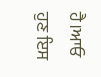ਹੈ।ਆਓ ਹੁਣ ਇਸ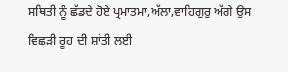ਸਥਿਤੀ ਨੂੰ ਛੱਡਦੇ ਹੋਏ ਪ੍ਰਮਾਤਮਾ,ਅੱਲਾ,ਵਾਹਿਗੁਰੁ ਅੱਗੇ ਉਸ ਵਿਛੜੀ ਰੂਹ ਦੀ ਸ਼ਾਂਤੀ ਲਈ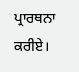ਪ੍ਰਾਰਥਨਾ ਕਰੀਏ।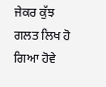ਜੇਕਰ ਕੁੱਝ ਗਲਤ ਲਿਖ ਹੋ ਗਿਆ ਹੋਵੇ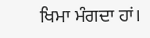ਖਿਮਾ ਮੰਗਦਾ ਹਾਂ।